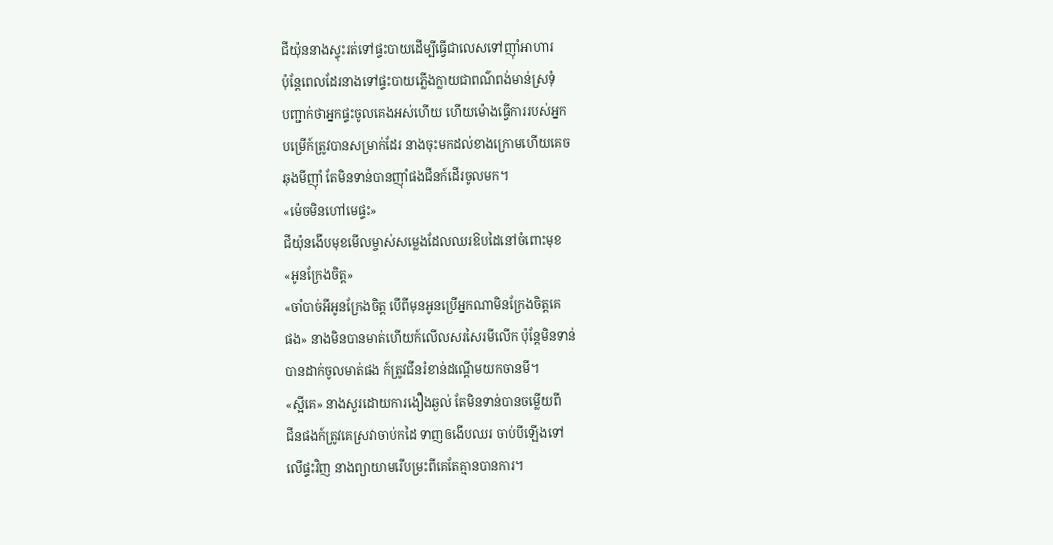ជីយ៉ុននាងស្ទុះរត់ទៅផ្ទះបាយដើម្បីធ្វើជាលេសទៅញុាំអាហារ
ប៉ុន្តែពេលដែរនាងទៅផ្ទះបាយភ្លើងក្លាយជាពណ៌ពង់មាន់ស្រទុំ
បញ្ជាក់ថាអ្នកផ្ទះចូលគេងអស់ហើយ ហើយម៉ោងធ្វើការរបស់អ្នក
បម្រើក៍ត្រូវបានសម្រាក់ដែរ នាងចុះមកដល់ខាងក្រោមហើយគេច
ឆុងមីញុាំ តែមិនទាន់បានញុាំផងជីនក៍ដើរចូលមក។
«ម៉េចមិនហៅមេផ្ទះ»
ជីយ៉ុនងើបមុខមើលម្ចាស់សម្លេងដែលឈរឱបដៃនៅចំពោះមុខ
«អូនក្រែងចិត្ត»
«ចាំបាច់អីអូនក្រែងចិត្ត បើពីមុនអូនប្រើអ្នកណាមិនក្រែងចិត្តគេ
ផង» នាងមិនបានមាត់ហើយក៍លើលសរសៃរមីលើក ប៉ុន្តែមិនទាន់
បានដាក់ចូលមាត់ផង ក៍ត្រូវជីនរំខាន់ដណ្តើមយកចានមី។
«ស្អីគេ» នាងសួរដោយការងឿងឆ្ងល់ តែមិនទាន់បានចម្លើយពី
ជីនផងក៍ត្រូវគេស្រវាចាប់កដៃ ទាញឲងើបឈរ ចាប់បីឡើងទៅ
លើផ្ទះវិញ នាងព្យាយាមរើបម្រះពីគេតែគ្មានបានការ។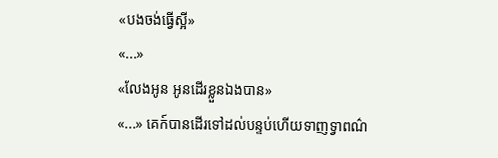«បងចង់ធ្វើស្អី»
«...»
«លែងអូន អូនដើរខ្លួនឯងបាន»
«...» គេក៍បានដើរទៅដល់បន្ទប់ហើយទាញទ្វាពណ៌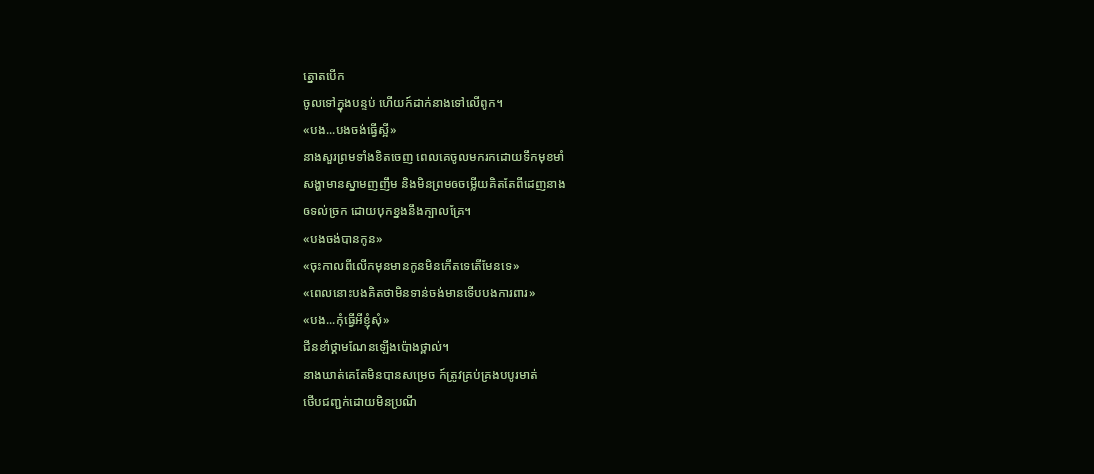ត្នោតបើក
ចូលទៅក្នុងបន្ទប់ ហើយក៍ដាក់នាងទៅលើពូក។
«បង...បងចង់ធ្វើស្អី»
នាងសួរព្រមទាំងខិតចេញ ពេលគេចូលមករកដោយទឹកមុខមាំ
សង្ហាមានស្នាមញញឹម និងមិនព្រមឲចម្លើយគិតតែពីដេញនាង
ឲទល់ច្រក ដោយបុកខ្នងនឹងក្បាលគ្រែ។
«បងចង់បានកូន»
«ចុះកាលពីលើកមុនមានកូនមិនកើតទេតើមែនទេ»
«ពេលនោះបងគិតថាមិនទាន់ចង់មានទើបបងការពារ»
«បង...កុំធ្វើអីខ្ញុំសុំ»
ជីនខាំថ្គាមណែនឡើងប៉ោងថ្ពាល់។
នាងឃាត់គេតែមិនបានសម្រេច ក៍ត្រូវគ្រប់គ្រងបបូរមាត់
ថើបជញ្ជក់ដោយមិនប្រណី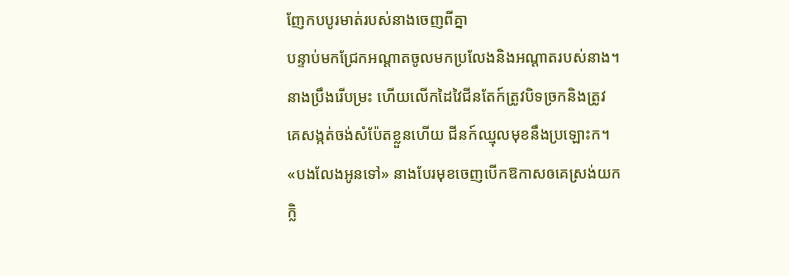ញែកបបូរមាត់របស់នាងចេញពីគ្នា
បន្ទាប់មកជ្រែកអណ្តាតចូលមកប្រលែងនិងអណ្តាតរបស់នាង។
នាងប្រឹងរើបម្រះ ហើយលើកដៃវៃជីនតែក៍ត្រូវបិទច្រកនិងត្រូវ
គេសង្កត់ចង់សំប៉ែតខ្លួនហើយ ជីនក៍ឈ្មុលមុខនឹងប្រឡោះក។
«បងលែងអូនទៅ» នាងបែរមុខចេញបើកឱកាសឲគេស្រង់យក
ក្លិ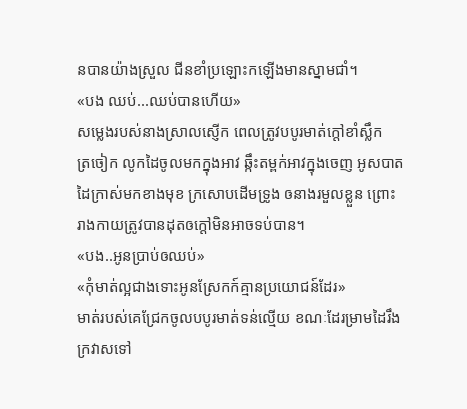នបានយ៉ាងស្រួល ជីនខាំប្រឡោះកឡើងមានស្នាមជាំ។
«បង ឈប់...ឈប់បានហើយ»
សម្លេងរបស់នាងស្រាលស្ញើក ពេលត្រូវបបូរមាត់ក្តៅខាំស្លឹក
ត្រចៀក លូកដៃចូលមកក្នុងអាវ ឆ្កឹះតម្ពក់អាវក្នុងចេញ អូសបាត
ដៃក្រាស់មកខាងមុខ ក្រសោបដើមទ្រូង ឲនាងរមួលខ្លួន ព្រោះ
រាងកាយត្រូវបានដុតឲក្តៅមិនអាចទប់បាន។
«បង..អូនប្រាប់ឲឈប់»
«កុំមាត់ល្អជាងទោះអូនស្រែកក៍គ្មានប្រយោជន៍ដែរ»
មាត់របស់គេជ្រែកចូលបបូរមាត់ទន់ល្មើយ ខណៈដែរម្រាមដៃរឹង
ក្រវាសទៅ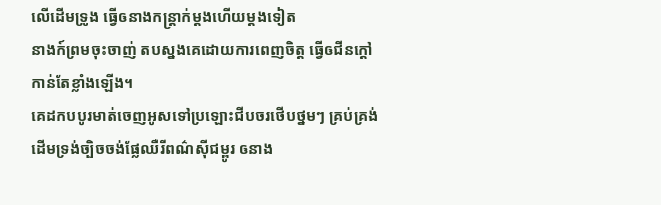លើដើមទ្រូង ធ្វើឲនាងកន្ត្រាក់ម្តងហើយម្តងទៀត
នាងក៍ព្រមចុះចាញ់ តបស្នងគេដោយការពេញចិត្ត ធ្វើឲជីនក្តៅ
កាន់តែខ្លាំងឡើង។
គេដកបបូរមាត់ចេញអូសទៅប្រឡោះជីបចរថើបថ្នមៗ គ្រប់គ្រង់
ដើមទ្រង់ច្បិចចង់ផ្លែឈឺរីពណ៌សុីជម្ពូរ ឲនាង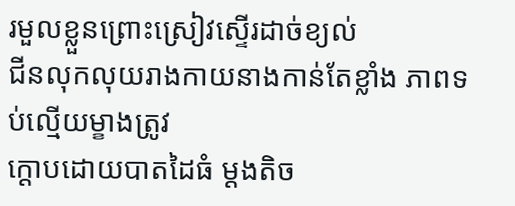រមួលខ្លួនព្រោះស្រៀវស្ទើរដាច់ខ្យល់
ជីនលុកលុយរាងកាយនាងកាន់តែខ្លាំង ភាពទប់ល្មើយម្ខាងត្រូវ
ក្តោបដោយបាតដៃធំ ម្តងតិច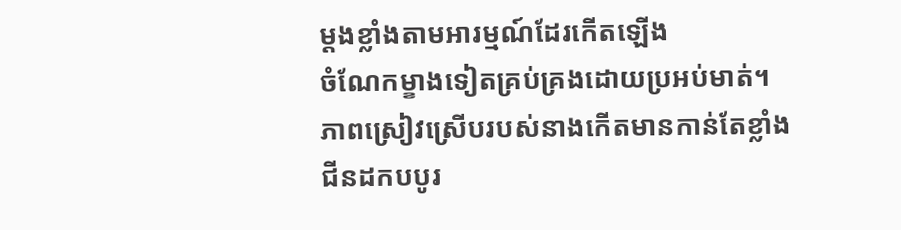ម្តងខ្លាំងតាមអារម្មណ៍ដែរកើតឡើង
ចំណែកម្ខាងទៀតគ្រប់គ្រងដោយប្រអប់មាត់។
ភាពស្រៀវស្រើបរបស់នាងកើតមានកាន់តែខ្លាំង ជីនដកបបូរ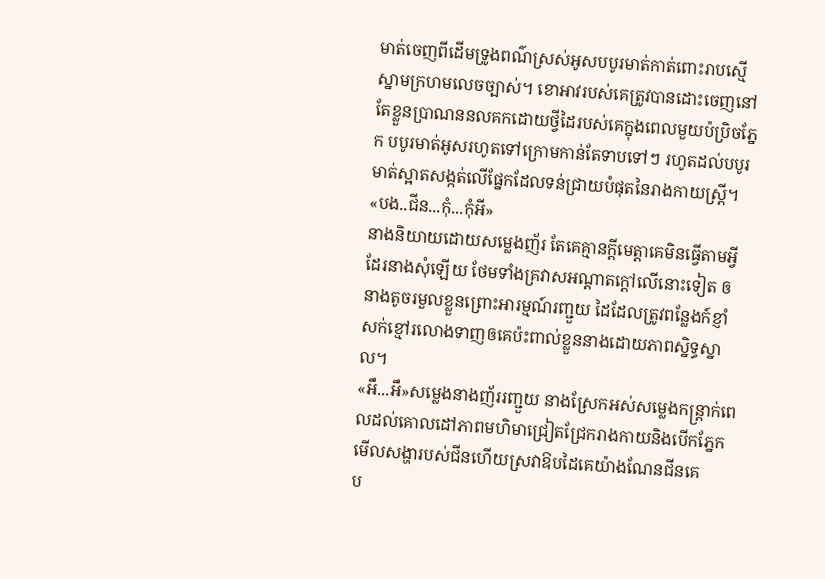មាត់ចេញពីដើមទ្រូងពណ៌ស្រស់អូសបបូរមាត់កាត់ពោះរាបស្មើ
ស្នាមក្រហមលេចច្បាស់។ ខោអាវរបស់គេត្រូវបានដោះចេញនៅតែខ្លួនប្រាណននលគកដោយថ្វីដៃរបស់គេក្នុងពេលមួយប៉ប្រិចភ្នែក បបូរមាត់អូសរហូតទៅក្រោមកាន់តែទាបទៅៗ រហូតដល់បបូរមាត់ស្អាតសង្កត់លើផ្នែកដែលទន់ជ្រាយបំផុតនៃរាងកាយស្រ្តី។
«បង..ជីន...កុំ...កុំអី»
នាងនិយាយដោយសម្លេងញ័រ តែគេគ្មានក្តីមេត្តាគេមិនធ្វើតាមអ្វី
ដែរនាងសុំឡើយ ថែមទាំងគ្រវាសអណ្តាតក្តៅលើនោះទៀត ឲ
នាងតូចរមួលខ្លួនព្រោះអារម្មណ៍រញ្ជួយ ដៃដែលត្រូវពន្លែងក៍ខ្ញាំ
សក់ខ្មៅរលោងទាញឲគេប៉ះពាល់ខ្លួននាងដោយភាពសិ្នទ្ធស្នាល។
«អឹ...អឹ»សម្លេងនាងញ័ររញ្ជួយ នាងស្រែកអស់សម្លេងកន្ត្រាក់ពេលដល់គោលដៅភាពមហិមាជ្រៀតជ្រែករាងកាយនិងបើកភ្នែក
មើលសង្ហារបស់ជីនហើយស្រវាឱបដៃគេយ៉ាងណែនជីនគេ
ប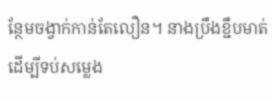ន្ថែមចង្វាក់កាន់តែលឿន។ នាងប្រឹងខ្ជឹបមាត់ដើម្បីទប់សម្លេង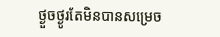ថ្ងួចថ្ងូរតែមិនបានសម្រេច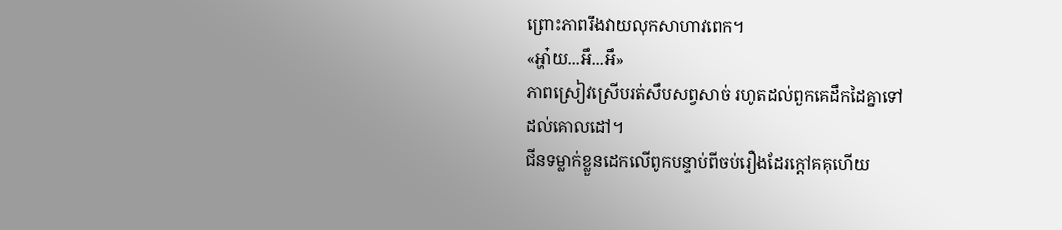ព្រោះភាពរឹងវាយលុកសាហាវពេក។
«អ្ហា៎យ...អឹ...អឹ»
ភាពស្រៀវស្រើបរត់សឹបសព្វសាច់ រហូតដល់ពួកគេដឹកដៃគ្នាទៅ
ដល់គោលដៅ។
ជីនទម្លាក់ខ្លួនដេកលើពូកបន្ទាប់ពីចប់រឿងដែរក្តៅគគុហើយ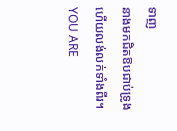ទាញ
នាងមកជិតឱបជាប់ទ្រូងហើយលង់លក់ទាំងពីរ។
YOU ARE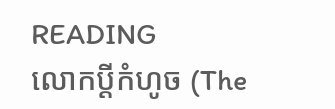READING
លោកប្តីកំហូច (The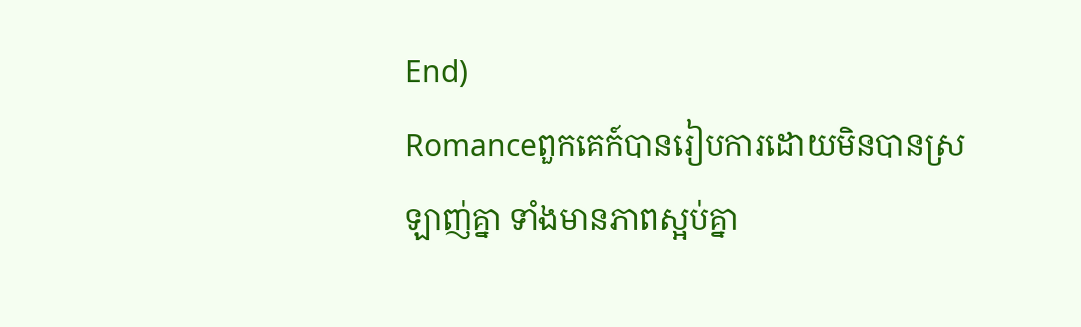End)
Romanceពួកគេក៍បានរៀបការដោយមិនបានស្រឡាញ់គ្នា ទាំងមានភាពស្អប់គ្នា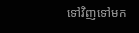ទៅវិញទៅមក